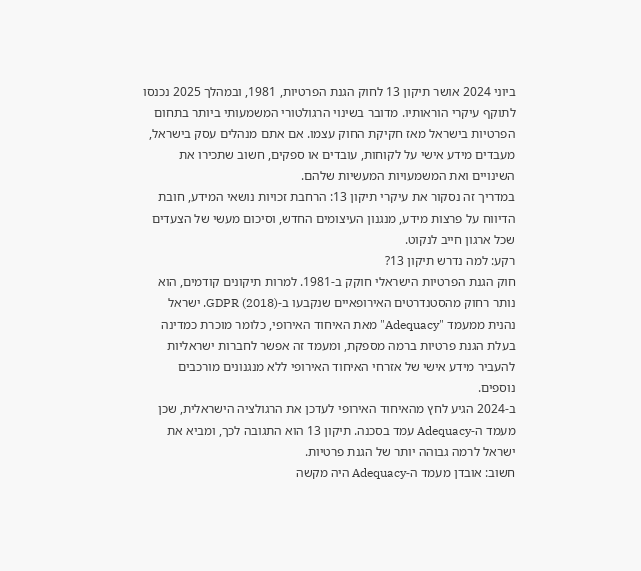ביוני 2024 אושר תיקון 13 לחוק הגנת הפרטיות, 1981, ובמהלך 2025 נכנסו לתוקף עיקרי הוראותיו. מדובר בשינוי הרגולטורי המשמעותי ביותר בתחום הפרטיות בישראל מאז חקיקת החוק עצמו. אם אתם מנהלים עסק בישראל, מעבדים מידע אישי על לקוחות, עובדים או ספקים, חשוב שתכירו את השינויים ואת המשמעויות המעשיות שלהם.
במדריך זה נסקור את עיקרי תיקון 13: הרחבת זכויות נושאי המידע, חובת הדיווח על פרצות מידע, מנגנון העיצומים החדש, וסיכום מעשי של הצעדים שכל ארגון חייב לנקוט.
רקע: למה נדרש תיקון 13?
חוק הגנת הפרטיות הישראלי חוקק ב-1981. למרות תיקונים קודמים, הוא נותר רחוק מהסטנדרטים האירופאיים שנקבעו ב-GDPR (2018). ישראל נהנית ממעמד "Adequacy" מאת האיחוד האירופי, כלומר מוכרת כמדינה בעלת הגנת פרטיות ברמה מספקת, ומעמד זה אפשר לחברות ישראליות להעביר מידע אישי של אזרחי האיחוד האירופי ללא מנגנונים מורכבים נוספים.
ב-2024 הגיע לחץ מהאיחוד האירופי לעדכן את הרגולציה הישראלית, שכן מעמד ה-Adequacy עמד בסכנה. תיקון 13 הוא התגובה לכך, ומביא את ישראל לרמה גבוהה יותר של הגנת פרטיות.
חשוב: אובדן מעמד ה-Adequacy היה מקשה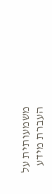משמעותית על העברת מידע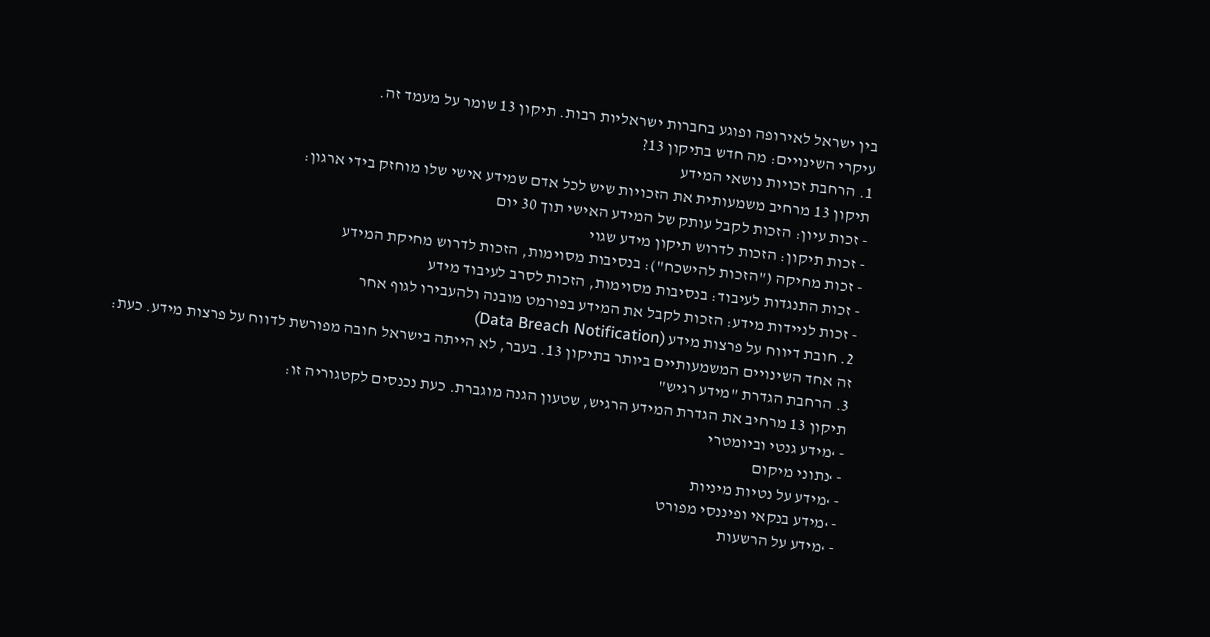בין ישראל לאירופה ופוגע בחברות ישראליות רבות. תיקון 13 שומר על מעמד זה.
עיקרי השינויים: מה חדש בתיקון 13?
1. הרחבת זכויות נושאי המידע
תיקון 13 מרחיב משמעותית את הזכויות שיש לכל אדם שמידע אישי שלו מוחזק בידי ארגון:
- זכות עיון: הזכות לקבל עותק של המידע האישי תוך 30 יום
- זכות תיקון: הזכות לדרוש תיקון מידע שגוי
- זכות מחיקה ("הזכות להישכח"): בנסיבות מסוימות, הזכות לדרוש מחיקת המידע
- זכות התנגדות לעיבוד: בנסיבות מסוימות, הזכות לסרב לעיבוד מידע
- זכות לניידות מידע: הזכות לקבל את המידע בפורמט מובנה ולהעבירו לגוף אחר
2. חובת דיווח על פרצות מידע (Data Breach Notification)
זה אחד השינויים המשמעותיים ביותר בתיקון 13. בעבר, לא הייתה בישראל חובה מפורשת לדווח על פרצות מידע. כעת:
3. הרחבת הגדרת "מידע רגיש"
תיקון 13 מרחיב את הגדרת המידע הרגיש, שטעון הגנה מוגברת. כעת נכנסים לקטגוריה זו:
- ›מידע גנטי וביומטרי
- ›נתוני מיקום
- ›מידע על נטיות מיניות
- ›מידע בנקאי ופיננסי מפורט
- ›מידע על הרשעות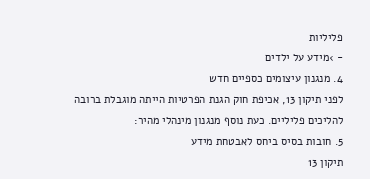פליליות
- ›מידע על ילדים
4. מנגנון עיצומים כספיים חדש
לפני תיקון 13, אכיפת חוק הגנת הפרטיות הייתה מוגבלת ברובה להליכים פליליים. כעת נוסף מנגנון מינהלי מהיר:
5. חובות בסיס ביחס לאבטחת מידע
תיקון 13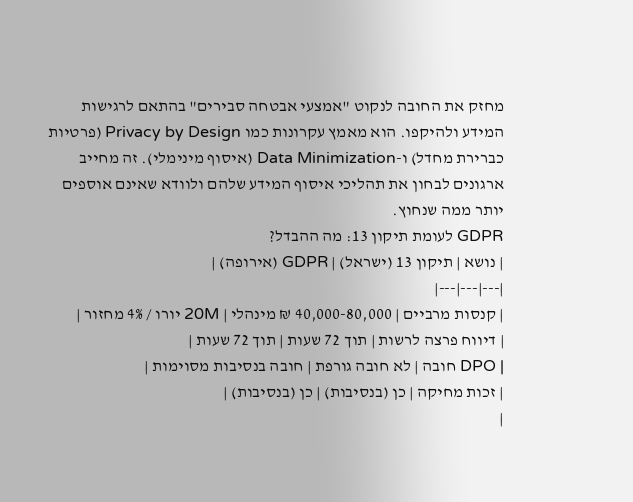מחזק את החובה לנקוט "אמצעי אבטחה סבירים" בהתאם לרגישות המידע ולהיקפו. הוא מאמץ עקרונות כמו Privacy by Design (פרטיות כברירת מחדל) ו-Data Minimization (איסוף מינימלי). זה מחייב ארגונים לבחון את תהליכי איסוף המידע שלהם ולוודא שאינם אוספים יותר ממה שנחוץ.
GDPR לעומת תיקון 13: מה ההבדל?
| נושא | תיקון 13 (ישראל) | GDPR (אירופה) |
|---|---|---|
| קנסות מרביים | 40,000-80,000 ₪ מינהלי | 20M יורו / 4% מחזור |
| דיווח פרצה לרשות | תוך 72 שעות | תוך 72 שעות |
| DPO חובה | לא חובה גורפת | חובה בנסיבות מסוימות |
| זכות מחיקה | כן (בנסיבות) | כן (בנסיבות) |
|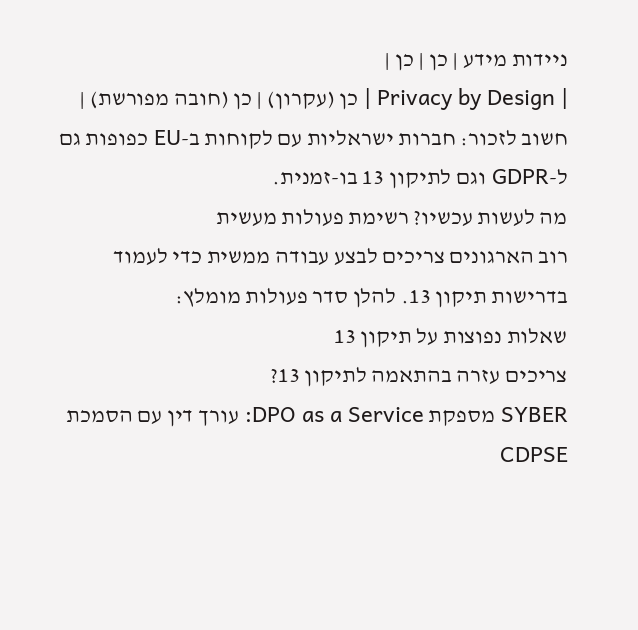ניידות מידע | כן | כן |
| Privacy by Design | כן (עקרון) | כן (חובה מפורשת) |
חשוב לזכור: חברות ישראליות עם לקוחות ב-EU כפופות גם ל-GDPR וגם לתיקון 13 בו-זמנית.
מה לעשות עכשיו? רשימת פעולות מעשית
רוב הארגונים צריכים לבצע עבודה ממשית כדי לעמוד בדרישות תיקון 13. להלן סדר פעולות מומלץ:
שאלות נפוצות על תיקון 13
צריכים עזרה בהתאמה לתיקון 13?
SYBER מספקת DPO as a Service: עורך דין עם הסמכת CDPSE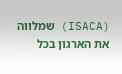(ISACA) שמלווה את הארגון בכל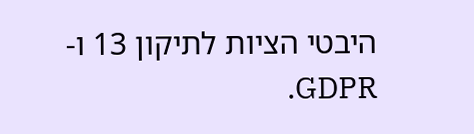היבטי הציות לתיקון 13 ו-GDPR.